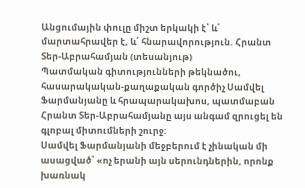Անցումային փուլը միշտ երկակի է՝ և՛ մարտահրավեր է, և՛ հնարավորություն. Հրանտ Տեր-Աբրահամյան (տեսանյութ)
Պատմական գիտությունների թեկնածու, հասարակական-քաղաքական գործիչ Սամվել Ֆարմանյանը և հրապարակախոս, պատմաբան Հրանտ Տեր-Աբրահամյանը այս անգամ զրուցել են գլոբալ միտումների շուրջ:
Սամվել Ֆարմանյանի մեջբերում է չինական մի ասացված՝ «ոչ երանի այն սերունդներին, որոնք խառնակ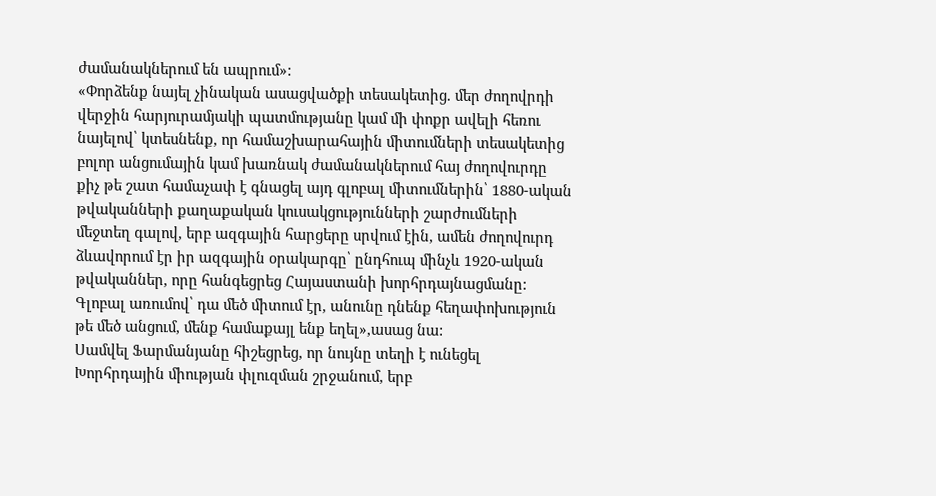ժամանակներում են ապրում»:
«Փորձենք նայել չինական ասացվածքի տեսակետից. մեր ժողովրդի վերջին հարյուրամյակի պատմությանը կամ մի փոքր ավելի հեռու նայելով՝ կտեսնենք, որ համաշխարահային միտումների տեսակետից բոլոր անցումային կամ խառնակ ժամանակներում հայ ժողովուրդը քիչ թե շատ համաչափ է գնացել այդ գլոբալ միտումներին՝ 1880-ական թվականների քաղաքական կուսակցությունների շարժումների մեջտեղ գալով, երբ ազգային հարցերը սրվում էին, ամեն ժողովուրդ ձևավորում էր իր ազգային օրակարգը՝ ընդհուպ մինչև 1920-ական թվականներ, որը հանգեցրեց Հայաստանի խորհրդայնացմանը: Գլոբալ առումով՝ դա մեծ միտում էր, անունը դնենք հեղափոխություն թե մեծ անցում, մենք համաքայլ ենք եղել»,ասաց նա:
Սամվել Ֆարմանյանը հիշեցրեց, որ նույնը տեղի է ունեցել Խորհրդային միության փլուզման շրջանում, երբ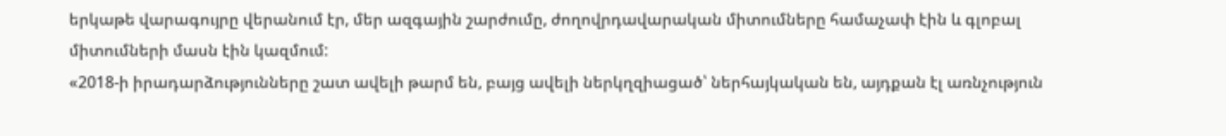երկաթե վարագույրը վերանում էր, մեր ազգային շարժումը, ժողովրդավարական միտումները համաչափ էին և գլոբալ միտումների մասն էին կազմում:
«2018-ի իրադարձությունները շատ ավելի թարմ են, բայց ավելի ներկղզիացած՝ ներհայկական են, այդքան էլ առնչություն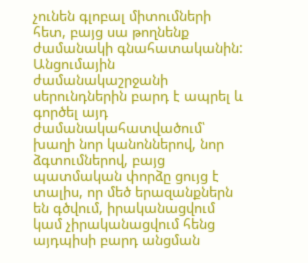չունեն գլոբալ միտումների հետ, բայց սա թողնենք ժամանակի գնահատականին: Անցումային ժամանակաշրջանի սերունդներին բարդ է ապրել և գործել այդ ժամանակահատվածում՝ խաղի նոր կանոններով, նոր ձգտումներով, բայց պատմական փորձը ցույց է տալիս, որ մեծ երազանքներն են գծվում, իրականացվում կամ չիրականացվում հենց այդպիսի բարդ անցման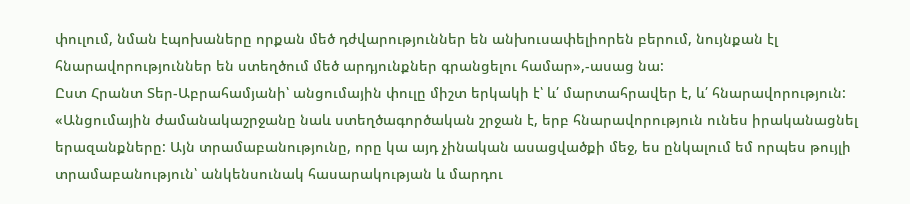փուլում, նման էպոխաները որքան մեծ դժվարություններ են անխուսափելիորեն բերում, նույնքան էլ հնարավորություններ են ստեղծում մեծ արդյունքներ գրանցելու համար»,-ասաց նա:
Ըստ Հրանտ Տեր-Աբրահամյանի՝ անցումային փուլը միշտ երկակի է՝ և՛ մարտահրավեր է, և՛ հնարավորություն: «Անցումային ժամանակաշրջանը նաև ստեղծագործական շրջան է, երբ հնարավորություն ունես իրականացնել երազանքները: Այն տրամաբանությունը, որը կա այդ չինական ասացվածքի մեջ, ես ընկալում եմ որպես թույլի տրամաբանություն՝ անկենսունակ հասարակության և մարդու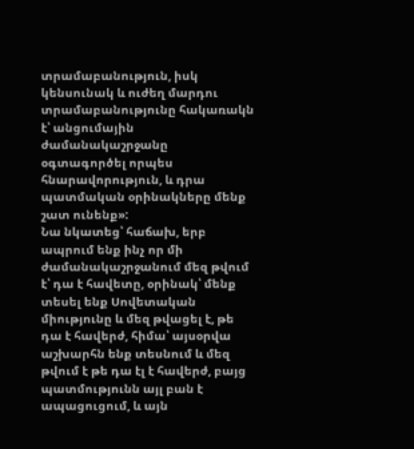տրամաբանություն, իսկ կենսունակ և ուժեղ մարդու տրամաբանությունը հակառակն է՝ անցումային ժամանակաշրջանը օգտագործել որպես հնարավորություն, և դրա պատմական օրինակները մենք շատ ունենք»:
Նա նկատեց՝ հաճախ, երբ ապրում ենք ինչ որ մի ժամանակաշրջանում մեզ թվում է՝ դա է հավետը, օրինակ՝ մենք տեսել ենք Սովետական միությունը և մեզ թվացել է, թե դա է հավերժ, հիմա՝ այսօրվա աշխարհն ենք տեսնում և մեզ թվում է թե դա էլ է հավերժ, բայց պատմությունն այլ բան է ապացուցում, և այն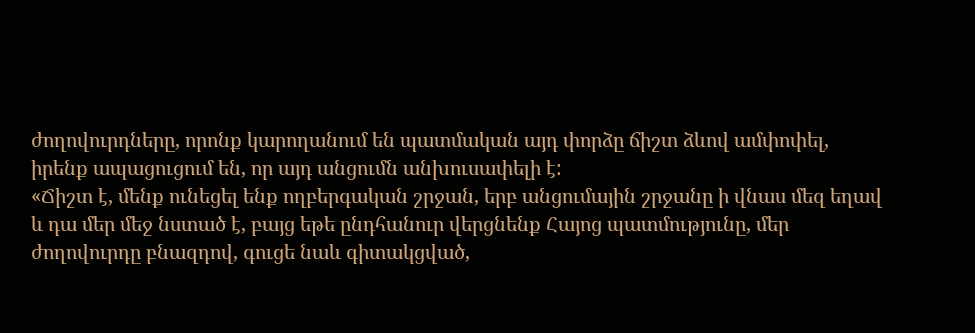ժողովուրդները, որոնք կարողանում են պատմական այդ փորձը ճիշտ ձևով ամփոփել, իրենք ապացուցում են, որ այդ անցումն անխուսափելի է:
«Ճիշտ է, մենք ունեցել ենք ողբերգական շրջան, երբ անցումային շրջանը ի վնաս մեզ եղավ և դա մեր մեջ նստած է, բայց եթե ընդհանուր վերցնենք Հայոց պատմությունը, մեր ժողովուրդը բնազդով, գուցե նաև գիտակցված,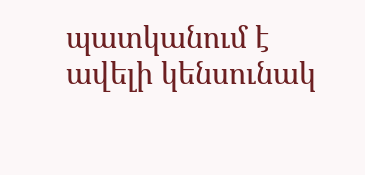պատկանում է ավելի կենսունակ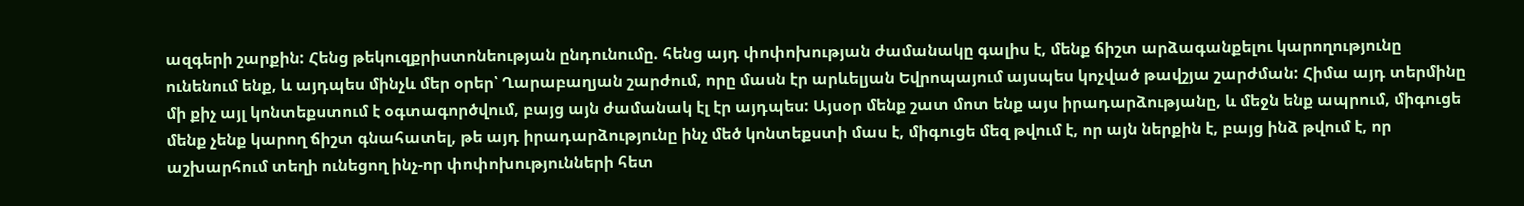ազգերի շարքին: Հենց թեկուզքրիստոնեության ընդունումը. հենց այդ փոփոխության ժամանակը գալիս է, մենք ճիշտ արձագանքելու կարողությունը ունենում ենք, և այդպես մինչև մեր օրեր՝ Ղարաբաղյան շարժում, որը մասն էր արևելյան Եվրոպայում այսպես կոչված թավշյա շարժման: Հիմա այդ տերմինը մի քիչ այլ կոնտեքստում է օգտագործվում, բայց այն ժամանակ էլ էր այդպես: Այսօր մենք շատ մոտ ենք այս իրադարձությանը, և մեջն ենք ապրում, միգուցե մենք չենք կարող ճիշտ գնահատել, թե այդ իրադարձությունը ինչ մեծ կոնտեքստի մաս է, միգուցե մեզ թվում է, որ այն ներքին է, բայց ինձ թվում է, որ աշխարհում տեղի ունեցող ինչ-որ փոփոխությունների հետ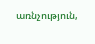առնչություն,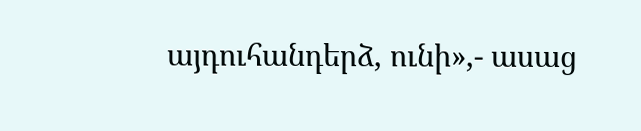այդուհանդերձ, ունի»,- ասաց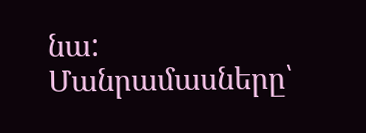նա:
Մանրամասները՝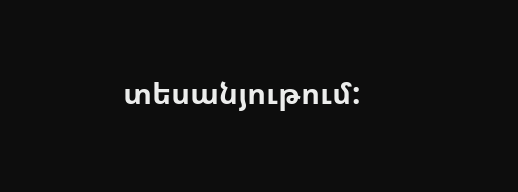տեսանյութում: